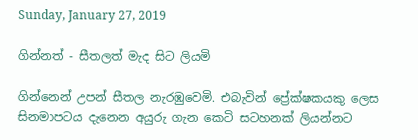Sunday, January 27, 2019

ගින්නත් - සීතලත් මැද සිට ලියමි

ගින්නෙන් උපන් සීතල නැරඹුවෙමි. එබැවින් ප්‍රේක්ෂකයකු ලෙස සිනමාපටය දැනෙන අයුරු ගැන කෙටි සටහනක් ලියන්නට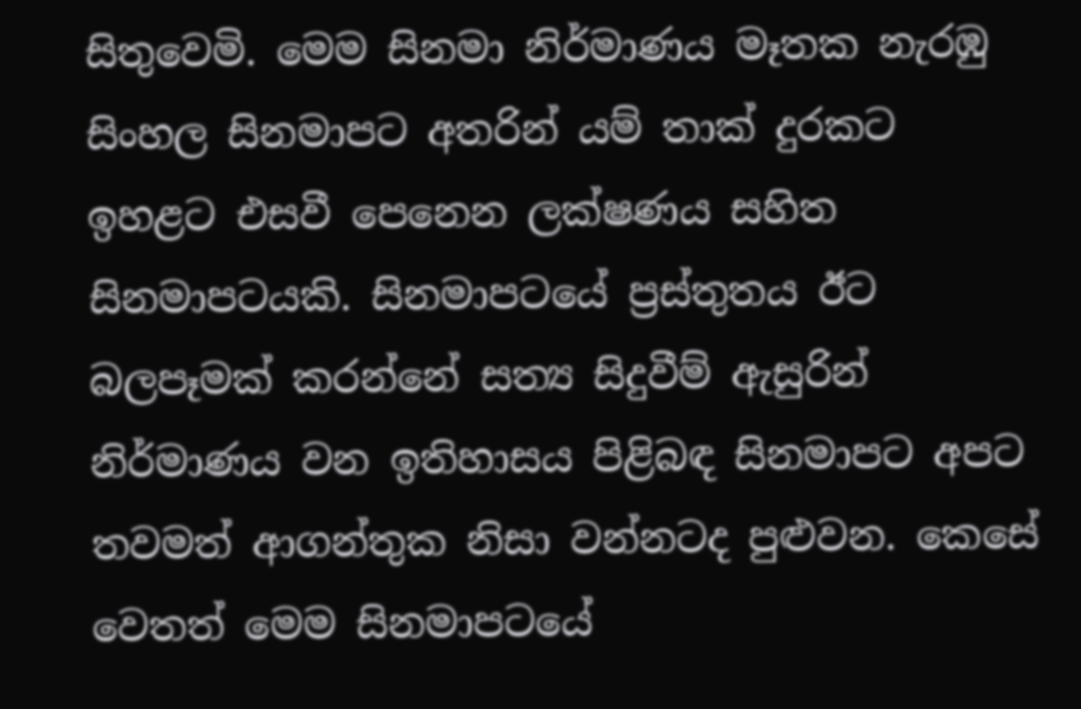සිතුවෙමි. මෙම සිනමා නිර්මාණය මෑතක නැරඹු සිංහල සිනමාපට අතරින් යම් තාක් දුරකට ඉහළට එසවී පෙනෙන ලක්ෂණය සහිත සිනමාපටයකි. සිනමාපටයේ ප්‍රස්තුතය ඊට බලපෑමක් කරන්නේ සත්‍ය සිදුවීම් ඇසුරින් නිර්මාණය වන ඉතිහාසය පිළිබඳ සිනමාපට අපට තවමත් ආගන්තුක නිසා වන්නටද පුළුවන. කෙසේ වෙතත් මෙම සිනමාපටයේ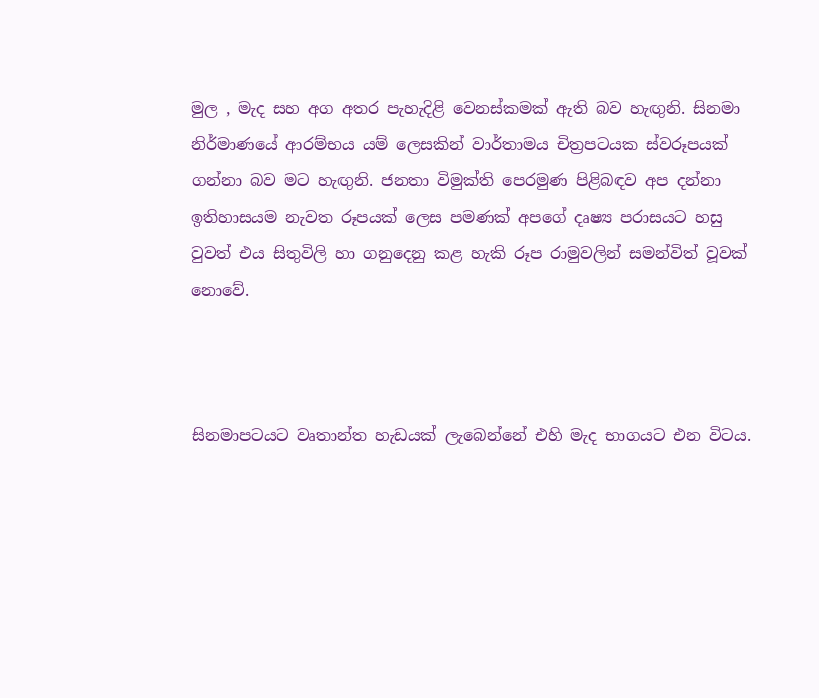මුල , මැද සහ අග අතර පැහැදිළි වෙනස්කමක් ඇති බව හැඟුනි. සිනමා නිර්මාණයේ ආරම්භය යම් ලෙසකින් වාර්තාමය චිත්‍රපටයක ස්වරූපයක් ගන්නා බව මට හැඟුනි. ජනතා විමුක්ති පෙරමුණ පිළිබඳව අප දන්නා ඉතිහාසයම නැවත රූපයක් ලෙස පමණක් අපගේ දෘෂ්‍ය පරාසයට හසු වුවත් එය සිතුවිලි හා ගනුදෙනු කළ හැකි රූප රාමුවලින් සමන්විත් වූවක් නොවේ.



සිනමාපටයට වෘතාන්ත හැඩයක් ලැබෙන්නේ එහි මැද භාගයට එන විටය.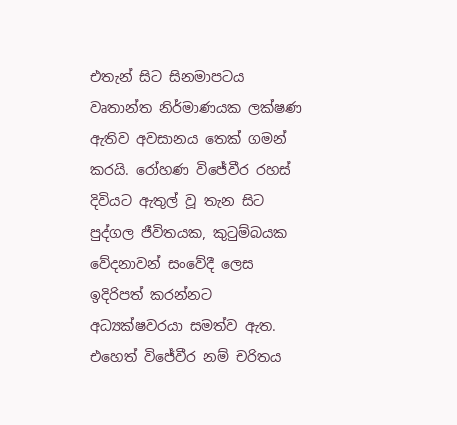එතැන් සිට සිනමාපටය වෘතාන්ත නිර්මාණයක ලක්ෂණ ඇතිව අවසානය තෙක් ගමන් කරයි. රෝහණ විජේවීර රහස් දිවියට ඇතුල් වූ තැන සිට පුද්ගල ජීවිතයක, කුටුම්බයක වේදනාවන් සංවේදී ලෙස ඉදිරිපත් කරන්නට අධ්‍යක්ෂවරයා සමත්ව ඇත. එහෙත් විජේවීර නම් චරිතය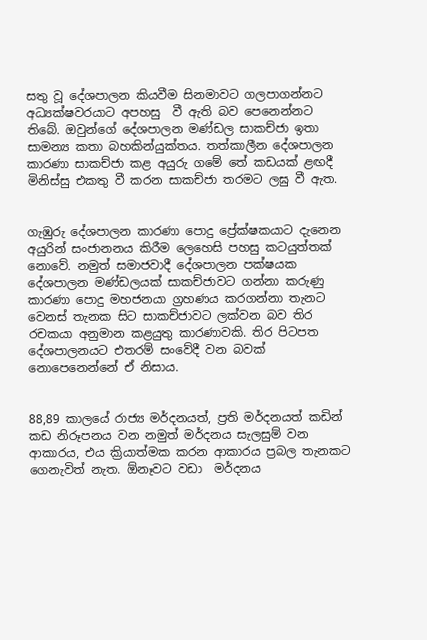සතු වූ දේශපාලන කියවීම සිනමාවට ගලපාගන්නට අධ්‍යක්ෂවරයාට අපහසු  වී ඇති බව පෙනෙන්නට තිබේ. ඔවුන්ගේ දේශපාලන මණ්ඩල සාකච්ජා ඉතා සාමන්‍ය කතා බහකින්යුක්තය. තත්කාලීන දේශපාලන කාරණා සාකච්ජා කළ අයුරු ගමේ තේ කඩයක් ළඟදී මිනිස්සු එකතු වී කරන සාකච්ජා තරමට ලඝු වී ඇත.


ගැඹුරු දේශපාලන කාරණා පොදු ප්‍රේක්ෂකයාට දැනෙන අයුරින් සංජානනය කිරීම ලෙහෙසි පහසු කටයුත්තක් නොවේ. නමුත් සමාජවාදී දේශපාලන පක්ෂයක දේශපාලන මණ්ඩලයක් සාකච්ජාවට ගන්නා කරුණු කාරණා පොදු මහජනයා ග්‍රහණය කරගන්නා තැනට වෙනස් තැනක සිට සාකච්ජාවට ලක්වන බව තිර රචකයා අනුමාන කළයුතු කාරණාවකි. තිර පිටපත දේශපාලනයට එතරම් සංවේදී වන බවක් නොපෙනෙන්නේ ඒ නිසාය.


88,89 කාලයේ රාජ්‍ය මර්දනයත්, ප්‍රති මර්දනයත් කඩින් කඩ නිරූපනය වන නමුත් මර්දනය සැලසුම් වන ආකාරය, එය ක්‍රියාත්මක කරන ආකාරය ප්‍රබල තැනකට ගෙනැවිත් නැත. ඕනෑවට වඩා  මර්දනය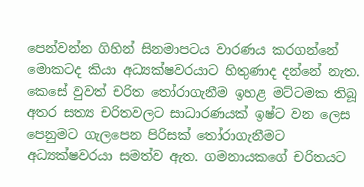පෙන්වන්න ගිහින් සිනමාපටය වාරණය කරගන්නේ මොකටද කියා අධ්‍යක්ෂවරයාට හිතුණාද දන්නේ නැත. කෙසේ වුවත් චරිත තෝරාගැනීම ඉහළ මට්ටමක තිබූ අතර සත්‍ය චරිතවලට සාධාරණයක් ඉෂ්ට වන ලෙස පෙනුමට ගැලපෙන පිරිසක් තෝරාගැනීමට අධ්‍යක්ෂවරයා සමත්ව ඇත. ගමනායකගේ චරිතයට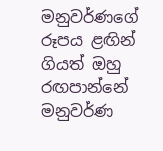මනුවර්ණගේ රූපය ළඟින් ගියත් ඔහු රඟපාන්නේ මනුවර්ණ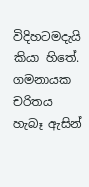විදිහටමදැයි කියා හිතේ. ගමනායක චරිතය හැබෑ ඇසින්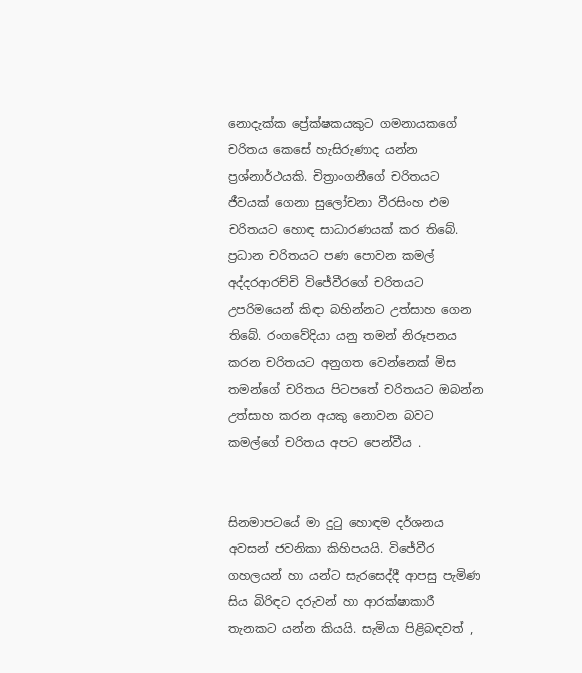නොදැක්ක ප්‍රේක්ෂකයකුට ගමනායකගේ චරිතය කෙසේ හැසිරුණාද යන්න ප්‍රශ්නාර්ථයකි. චිත්‍රාංගනීගේ චරිතයට ජීවයක් ගෙනා සුලෝචනා වීරසිංහ එම චරිතයට හොඳ සාධාරණයක් කර තිබේ. ප්‍රධාන චරිතයට පණ පොවන කමල් අද්දරආරච්චි විජේවීරගේ චරිතයට උපරිමයෙන් කිඳා බහින්නට උත්සාහ ගෙන තිබේ. රංගවේදියා යනු තමන් නිරූපනය කරන චරිතයට අනුගත වෙන්නෙක් මිස තමන්ගේ චරිතය පිටපතේ චරිතයට ඔබන්න උත්සාහ කරන අයකු නොවන බවට කමල්ගේ චරිතය අපට පෙන්වීය .


සිනමාපටයේ මා දුටු හොඳම දර්ශනය අවසන් ජවනිකා කිහිපයයි. විජේවීර ගහලයන් හා යන්ට සැරසෙද්දී ආපසු පැමිණ සිය බිරිඳට දරුවන් හා ආරක්ෂාකාරී තැනකට යන්න කියයි. සැමියා පිළිබඳවත් ,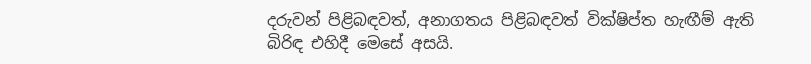දරුවන් පිළිබඳවත්, අනාගතය පිළිබඳවත් වික්ෂිප්ත හැඟීම් ඇති බිරිඳ එහිදී මෙසේ අසයි.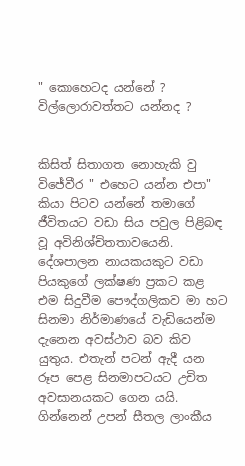" කොහෙටද යන්නේ ? විල්ලොරාවත්තට යන්නද ?


කිසිත් සිතාගත නොහැකි වු විජේවීර " එහෙට යන්න එපා" කියා පිටව යන්නේ තමාගේ ජීවිතයට වඩා සිය පවුල පිළිබඳ වූ අවිනිශ්චිතතාවයෙනි. දේශපාලන නායකයකුට වඩා පියකුගේ ලක්ෂණ ප්‍රකට කළ එම සිදුවීම පෞද්ගලිකව මා හට සිනමා නිර්මාණයේ වැඩියෙන්ම දැනෙන අවස්ථාව බව කිව යුතුය. එතැන් පටන් ඇදී යන රූප පෙළ සිනමාපටයට උචිත අවසානයකට ගෙන යයි. ගින්නෙන් උපන් සීතල ලාංකීය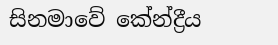සිනමාවේ කේන්ද්‍රීය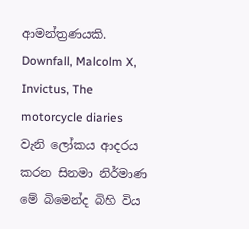ආමන්ත්‍රණයකි. Downfall, Malcolm X, Invictus, The motorcycle diaries වැනි ලෝකය ආදරය කරන සිනමා නිර්මාණ මේ බිමෙන්ද බිහි විය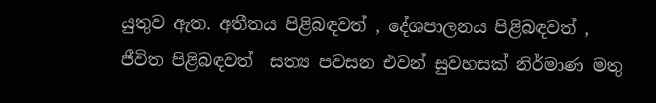යුතුව ඇත. අතීතය පිළිබඳවත් , දේශපාලනය පිළිබඳවත් , ජීවිත පිළිබඳවත්  සත්‍ය පවසන එවන් සුවහසක් නිර්මාණ මතු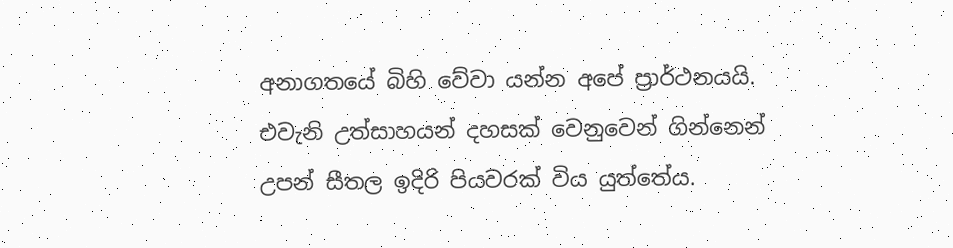අනාගතයේ බිහි වේවා යන්න අපේ ප්‍රාර්ථනයයි. එවැනි උත්සාහයන් දහසක් වෙනුවෙන් ගින්නෙන් උපන් සීතල ඉදිරි පියවරක් විය යුත්තේය.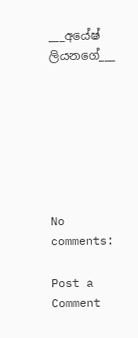___අයේෂ් ලියනගේ___







No comments:

Post a Comment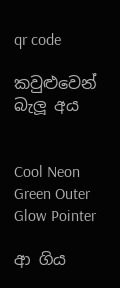qr code

කවුළුවෙන් බැලූ අය


Cool Neon Green Outer Glow Pointer

ආ ගිය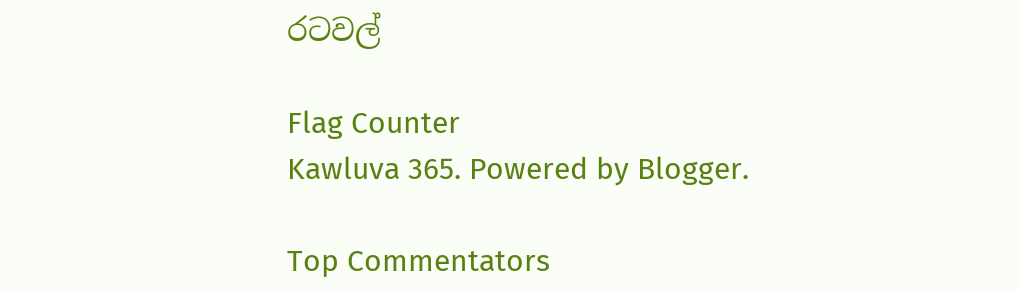රටවල්

Flag Counter
Kawluva 365. Powered by Blogger.

Top Commentators